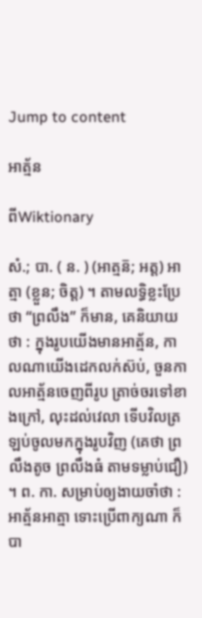Jump to content

អាត្ម័ន

ពីWiktionary

សំ.; បា. ( ន. ) (អាត្មន៑; អត្ត) អាត្មា (ខ្លួន; ចិត្ត) ។ តាមលទ្ធិខ្លះប្រែថា “ព្រលឹង” ក៏មាន, គេនិយាយថា : ក្នុងរូបយើងមានអាត្ម័ន, កាលណាយើងដេកលក់ស៊ប់, ចួនកាលអាត្ម័នចេញពីរូប ត្រាច់ចរទៅខាងក្រៅ, លុះដល់វេលា ទើបវិលត្រឡប់ចូលមកក្នុងរូបវិញ (គេថា ព្រលឹងតូច ព្រលឹងធំ តាមទម្លាប់ជឿ) ។ ព. កា. សម្រាប់ឲ្យងាយចាំថា : អាត្ម័នអាត្មា ទោះប្រើពាក្យណា ក៏បា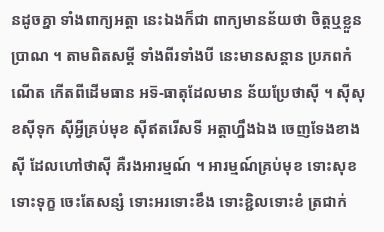នដូចគ្នា ទាំងពាក្យអត្តា នេះឯងក៏ជា ពាក្យមានន័យថា ចិត្តឬខ្លួនប្រាណ ។ តាមពិតសម្ដី ទាំងពីរទាំងបី នេះមានសន្តាន ប្រភពកំណើត កើតពីដើមធាន អទ៑-ធាតុដែលមាន ន័យប្រែថាស៊ី ។ ស៊ីសុខស៊ីទុក ស៊ីអ្វីគ្រប់មុខ ស៊ីឥតរើសទី អត្តាហ្នឹងឯង ចេញទែងខាងស៊ី ដែលហៅថាស៊ី គឺរងអារម្មណ៍ ។ អារម្មណ៍គ្រប់មុខ ទោះសុខទោះទុក្ខ ចេះតែសន្សំ ទោះអរទោះខឹង ទោះខ្ជិលទោះខំ ត្រជាក់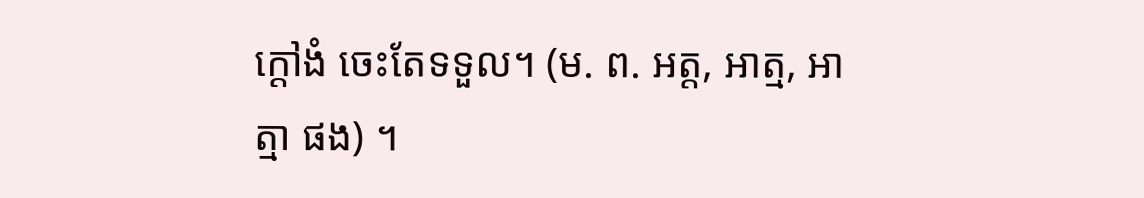ក្ដៅងំ ចេះតែទទួល។ (ម. ព. អត្ត, អាត្ម, អាត្មា ផង) ។